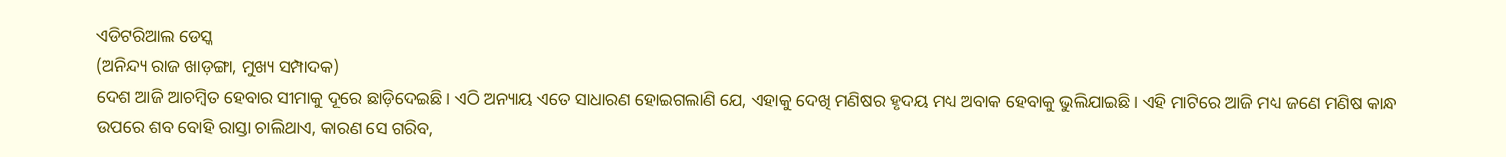ଏଡିଟରିଆଲ ଡେସ୍କ
(ଅନିନ୍ଦ୍ୟ ରାଜ ଖାଡ଼ଙ୍ଗା, ମୁଖ୍ୟ ସମ୍ପାଦକ)
ଦେଶ ଆଜି ଆଚମ୍ବିତ ହେବାର ସୀମାକୁ ଦୂରେ ଛାଡ଼ିଦେଇଛି। ଏଠି ଅନ୍ୟାୟ ଏତେ ସାଧାରଣ ହୋଇଗଲାଣି ଯେ, ଏହାକୁ ଦେଖି ମଣିଷର ହୃଦୟ ମଧ୍ୟ ଅବାକ ହେବାକୁ ଭୁଲିଯାଇଛି। ଏହି ମାଟିରେ ଆଜି ମଧ୍ୟ ଜଣେ ମଣିଷ କାନ୍ଧ ଉପରେ ଶବ ବୋହି ରାସ୍ତା ଚାଲିଥାଏ, କାରଣ ସେ ଗରିବ,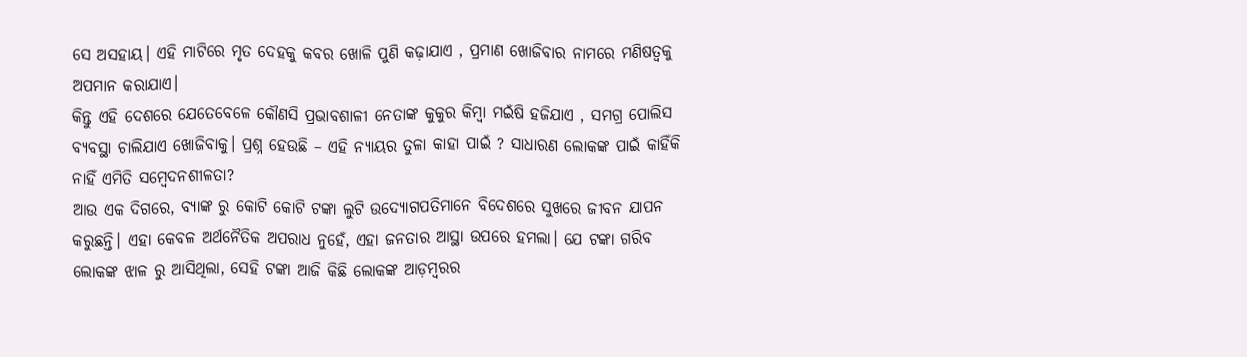ସେ ଅସହାୟ। ଏହି ମାଟିରେ ମୃତ ଦେହକୁ କବର ଖୋଳି ପୁଣି କଢ଼ାଯାଏ , ପ୍ରମାଣ ଖୋଜିବାର ନାମରେ ମଣିଷତ୍ୱକୁ ଅପମାନ କରାଯାଏ।
କିନ୍ତୁ ଏହି ଦେଶରେ ଯେତେବେଳେ କୌଣସି ପ୍ରଭାବଶାଳୀ ନେତାଙ୍କ କୁକୁର କିମ୍ବା ମଇଁଷି ହଜିଯାଏ , ସମଗ୍ର ପୋଲିସ ବ୍ୟବସ୍ଥା ଚାଲିଯାଏ ଖୋଜିବାକୁ। ପ୍ରଶ୍ନ ହେଉଛି – ଏହି ନ୍ୟାୟର ତୁଳା କାହା ପାଇଁ ? ସାଧାରଣ ଲୋକଙ୍କ ପାଇଁ କାହିଁକି ନାହିଁ ଏମିତି ସମ୍ବେଦନଶୀଳତା?
ଆଉ ଏକ ଦିଗରେ, ବ୍ୟାଙ୍କ ରୁ କୋଟି କୋଟି ଟଙ୍କା ଲୁଟି ଉଦ୍ୟୋଗପତିମାନେ ବିଦେଶରେ ସୁଖରେ ଜୀବନ ଯାପନ କରୁଛନ୍ତି। ଏହା କେବଳ ଅର୍ଥନୈତିକ ଅପରାଧ ନୁହେଁ, ଏହା ଜନତାର ଆସ୍ଥା ଉପରେ ହମଲା। ଯେ ଟଙ୍କା ଗରିବ ଲୋକଙ୍କ ଝାଳ ରୁ ଆସିଥିଲା, ସେହି ଟଙ୍କା ଆଜି କିଛି ଲୋକଙ୍କ ଆଡ଼ମ୍ବରର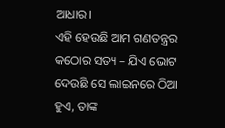ଆଧାର।
ଏହି ହେଉଛି ଆମ ଗଣତନ୍ତ୍ରର କଠୋର ସତ୍ୟ – ଯିଏ ଭୋଟ ଦେଉଛି ସେ ଲାଇନରେ ଠିଆ ହୁଏ, ତାଙ୍କ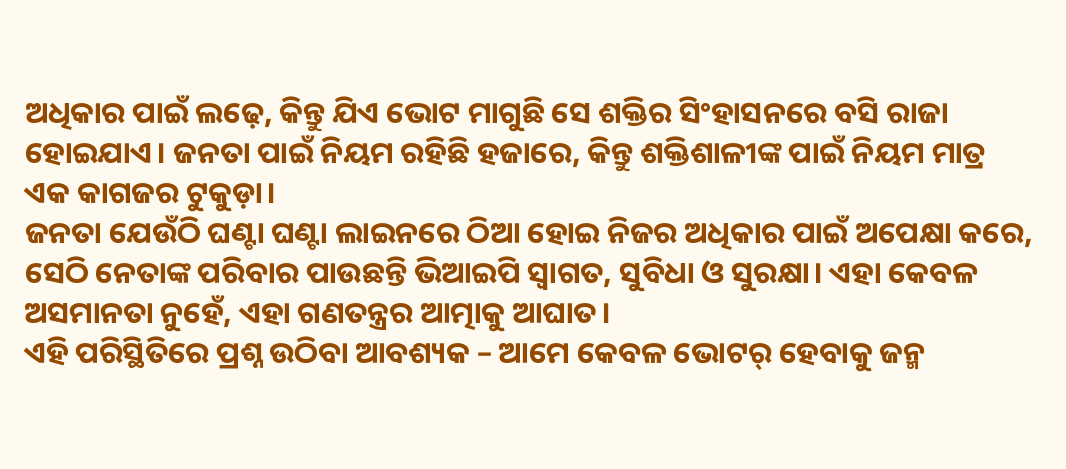ଅଧିକାର ପାଇଁ ଲଢ଼େ, କିନ୍ତୁ ଯିଏ ଭୋଟ ମାଗୁଛି ସେ ଶକ୍ତିର ସିଂହାସନରେ ବସି ରାଜା ହୋଇଯାଏ। ଜନତା ପାଇଁ ନିୟମ ରହିଛି ହଜାରେ, କିନ୍ତୁ ଶକ୍ତିଶାଳୀଙ୍କ ପାଇଁ ନିୟମ ମାତ୍ର ଏକ କାଗଜର ଟୁକୁଡ଼ା।
ଜନତା ଯେଉଁଠି ଘଣ୍ଟା ଘଣ୍ଟା ଲାଇନରେ ଠିଆ ହୋଇ ନିଜର ଅଧିକାର ପାଇଁ ଅପେକ୍ଷା କରେ, ସେଠି ନେତାଙ୍କ ପରିବାର ପାଉଛନ୍ତି ଭିଆଇପି ସ୍ୱାଗତ, ସୁବିଧା ଓ ସୁରକ୍ଷା। ଏହା କେବଳ ଅସମାନତା ନୁହେଁ, ଏହା ଗଣତନ୍ତ୍ରର ଆତ୍ମାକୁ ଆଘାତ।
ଏହି ପରିସ୍ଥିତିରେ ପ୍ରଶ୍ନ ଉଠିବା ଆବଶ୍ୟକ – ଆମେ କେବଳ ଭୋଟର୍ ହେବାକୁ ଜନ୍ମ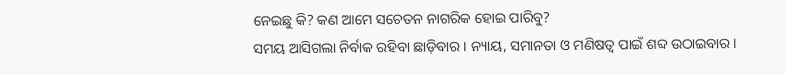ନେଇଛୁ କି? କଣ ଆମେ ସଚେତନ ନାଗରିକ ହୋଇ ପାରିବୁ?
ସମୟ ଆସିଗଲା ନିର୍ବାକ ରହିବା ଛାଡ଼ିବାର। ନ୍ୟାୟ, ସମାନତା ଓ ମଣିଷତ୍ୱ ପାଇଁ ଶବ୍ଦ ଉଠାଇବାର।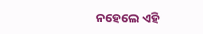ନହେଲେ ଏହି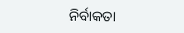ନିର୍ବାକତା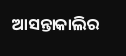ଆସନ୍ତାକାଲିର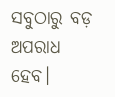ସବୁଠାରୁ ବଡ଼ ଅପରାଧ ହେବ।